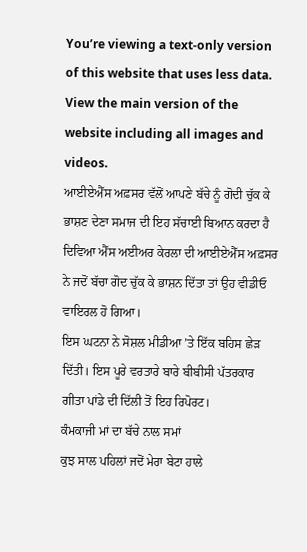You’re viewing a text-only version of this website that uses less data. View the main version of the website including all images and videos.
ਆਈਏਐੱਸ ਅਫ਼ਸਰ ਵੱਲੋਂ ਆਪਣੇ ਬੱਚੇ ਨੂੰ ਗੋਦੀ ਚੁੱਕ ਕੇ ਭਾਸ਼ਣ ਦੇਣਾ ਸਮਾਜ ਦੀ ਇਹ ਸੱਚਾਈ ਬਿਆਨ ਕਰਦਾ ਹੈ
ਦਿਵਿਆ ਐੱਸ ਅਈਅਰ ਕੇਰਲਾ ਦੀ ਆਈਏਐੱਸ ਅਫ਼ਸਰ ਨੇ ਜਦੋਂ ਬੱਚਾ ਗੋਦ ਚੁੱਕ ਕੇ ਭਾਸ਼ਨ ਦਿੱਤਾ ਤਾਂ ਉਹ ਵੀਡੀਓ ਵਾਇਰਲ ਹੋ ਗਿਆ।
ਇਸ ਘਟਨਾ ਨੇ ਸੋਸ਼ਲ ਮੀਡੀਆ ’ਤੇ ਇੱਕ ਬਹਿਸ ਛੇੜ ਦਿੱਤੀ। ਇਸ ਪੂਰੇ ਵਰਤਾਰੇ ਬਾਰੇ ਬੀਬੀਸੀ ਪੱਤਰਕਾਰ ਗੀਤਾ ਪਾਂਡੇ ਦੀ ਦਿੱਲੀ ਤੋਂ ਇਹ ਰਿਪੋਰਟ।
ਕੰਮਕਾਜੀ ਮਾਂ ਦਾ ਬੱਚੇ ਨਾਲ ਸਮਾਂ
ਕੁਝ ਸਾਲ ਪਹਿਲਾਂ ਜਦੋਂ ਮੇਰਾ ਬੇਟਾ ਹਾਲੇ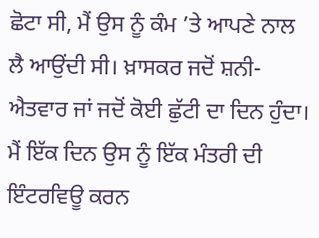ਛੋਟਾ ਸੀ, ਮੈਂ ਉਸ ਨੂੰ ਕੰਮ ’ਤੇ ਆਪਣੇ ਨਾਲ ਲੈ ਆਉਂਦੀ ਸੀ। ਖ਼ਾਸਕਰ ਜਦੋਂ ਸ਼ਨੀ-ਐਤਵਾਰ ਜਾਂ ਜਦੋਂ ਕੋਈ ਛੁੱਟੀ ਦਾ ਦਿਨ ਹੁੰਦਾ।
ਮੈਂ ਇੱਕ ਦਿਨ ਉਸ ਨੂੰ ਇੱਕ ਮੰਤਰੀ ਦੀ ਇੰਟਰਵਿਊ ਕਰਨ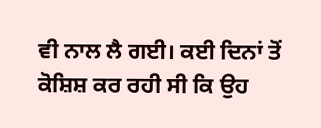ਵੀ ਨਾਲ ਲੈ ਗਈ। ਕਈ ਦਿਨਾਂ ਤੋਂ ਕੋਸ਼ਿਸ਼ ਕਰ ਰਹੀ ਸੀ ਕਿ ਉਹ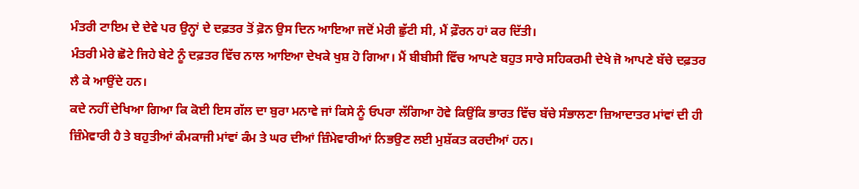ਮੰਤਰੀ ਟਾਇਮ ਦੇ ਦੇਵੇ ਪਰ ਉਨ੍ਹਾਂ ਦੇ ਦਫ਼ਤਰ ਤੋਂ ਫ਼ੋਨ ਉਸ ਦਿਨ ਆਇਆ ਜਦੋਂ ਮੇਰੀ ਛੁੱਟੀ ਸੀ, ਮੈਂ ਫ਼ੌਰਨ ਹਾਂ ਕਰ ਦਿੱਤੀ।
ਮੰਤਰੀ ਮੇਰੇ ਛੋਟੇ ਜਿਹੇ ਬੇਟੇ ਨੂੰ ਦਫ਼ਤਰ ਵਿੱਚ ਨਾਲ ਆਇਆ ਦੇਖਕੇ ਖੁਸ਼ ਹੋ ਗਿਆ। ਮੈਂ ਬੀਬੀਸੀ ਵਿੱਚ ਆਪਣੇ ਬਹੁਤ ਸਾਰੇ ਸਹਿਕਰਮੀ ਦੇਖੇ ਜੋ ਆਪਣੇ ਬੱਚੇ ਦਫ਼ਤਰ ਲੈ ਕੇ ਆਉਂਦੇ ਹਨ।
ਕਦੇ ਨਹੀਂ ਦੇਖਿਆ ਗਿਆ ਕਿ ਕੋਈ ਇਸ ਗੱਲ ਦਾ ਬੁਰਾ ਮਨਾਵੇ ਜਾਂ ਕਿਸੇ ਨੂੰ ਓਪਰਾ ਲੱਗਿਆ ਹੋਵੇ ਕਿਉਂਕਿ ਭਾਰਤ ਵਿੱਚ ਬੱਚੇ ਸੰਭਾਲਣਾ ਜ਼ਿਆਦਾਤਰ ਮਾਂਵਾਂ ਦੀ ਹੀ ਜ਼ਿੰਮੇਵਾਰੀ ਹੈ ਤੇ ਬਹੁਤੀਆਂ ਕੰਮਕਾਜੀ ਮਾਂਵਾਂ ਕੰਮ ਤੇ ਘਰ ਦੀਆਂ ਜ਼ਿੰਮੇਵਾਰੀਆਂ ਨਿਭਉਣ ਲਈ ਮੁਸ਼ੱਕਤ ਕਰਦੀਆਂ ਹਨ।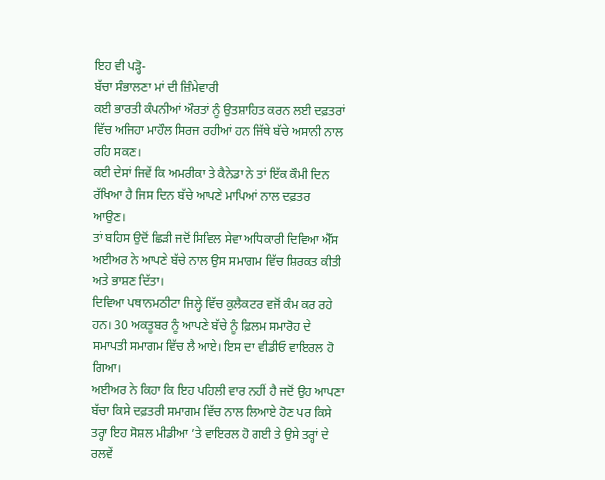ਇਹ ਵੀ ਪੜ੍ਹੋ-
ਬੱਚਾ ਸੰਭਾਲਣਾ ਮਾਂ ਦੀ ਜ਼ਿੰਮੇਵਾਰੀ
ਕਈ ਭਾਰਤੀ ਕੰਪਨੀਆਂ ਔਰਤਾਂ ਨੂੰ ਉਤਸ਼ਾਹਿਤ ਕਰਨ ਲਈ ਦਫ਼ਤਰਾਂ ਵਿੱਚ ਅਜਿਹਾ ਮਾਹੌਲ ਸਿਰਜ ਰਹੀਆਂ ਹਨ ਜਿੱਥੇ ਬੱਚੇ ਅਸਾਨੀ ਨਾਲ ਰਹਿ ਸਕਣ।
ਕਈ ਦੇਸਾਂ ਜਿਵੇਂ ਕਿ ਅਮਰੀਕਾ ਤੇ ਕੈਨੇਡਾ ਨੇ ਤਾਂ ਇੱਕ ਕੌਮੀ ਦਿਨ ਰੱਖਿਆ ਹੈ ਜਿਸ ਦਿਨ ਬੱਚੇ ਆਪਣੇ ਮਾਪਿਆਂ ਨਾਲ ਦਫ਼ਤਰ ਆਉਣ।
ਤਾਂ ਬਹਿਸ ਉਦੋਂ ਛਿੜੀ ਜਦੋਂ ਸਿਵਿਲ ਸੇਵਾ ਅਧਿਕਾਰੀ ਦਿਵਿਆ ਐੱਸ ਅਈਅਰ ਨੇ ਆਪਣੇ ਬੱਚੇ ਨਾਲ ਉਸ ਸਮਾਗਮ ਵਿੱਚ ਸ਼ਿਰਕਤ ਕੀਤੀ ਅਤੇ ਭਾਸ਼ਣ ਦਿੱਤਾ।
ਦਿਵਿਆ ਪਥਾਨਮਠੀਟਾ ਜਿਲ੍ਹੇ ਵਿੱਚ ਕੁਲੈਕਟਰ ਵਜੋਂ ਕੰਮ ਕਰ ਰਹੇ ਹਨ। 30 ਅਕਤੂਬਰ ਨੂੰ ਆਪਣੇ ਬੱਚੇ ਨੂੰ ਫ਼ਿਲਮ ਸਮਾਰੋਹ ਦੇ ਸਮਾਪਤੀ ਸਮਾਗਮ ਵਿੱਚ ਲੈ ਆਏ। ਇਸ ਦਾ ਵੀਡੀਓ ਵਾਇਰਲ ਹੋ ਗਿਆ।
ਅਈਅਰ ਨੇ ਕਿਹਾ ਕਿ ਇਹ ਪਹਿਲੀ ਵਾਰ ਨਹੀਂ ਹੈ ਜਦੋਂ ਉਹ ਆਪਣਾ ਬੱਚਾ ਕਿਸੇ ਦਫ਼ਤਰੀ ਸਮਾਗਮ ਵਿੱਚ ਨਾਲ ਲਿਆਏ ਹੋਣ ਪਰ ਕਿਸੇ ਤਰ੍ਹਾ ਇਹ ਸੋਸ਼ਲ ਮੀਡੀਆ ’ਤੇ ਵਾਇਰਲ ਹੋ ਗਈ ਤੇ ਉਸੇ ਤਰ੍ਹਾਂ ਦੇ ਰਲਵੇਂ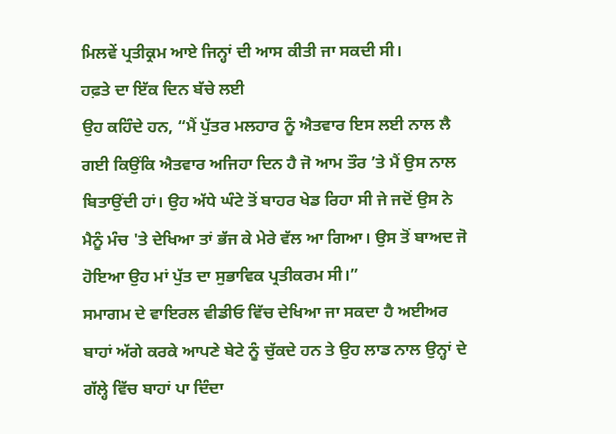ਮਿਲਵੇਂ ਪ੍ਰਤੀਕ੍ਰਮ ਆਏ ਜਿਨ੍ਹਾਂ ਦੀ ਆਸ ਕੀਤੀ ਜਾ ਸਕਦੀ ਸੀ।
ਹਫ਼ਤੇ ਦਾ ਇੱਕ ਦਿਨ ਬੱਚੇ ਲਈ
ਉਹ ਕਹਿੰਦੇ ਹਨ, “ਮੈਂ ਪੁੱਤਰ ਮਲਹਾਰ ਨੂੰ ਐਤਵਾਰ ਇਸ ਲਈ ਨਾਲ ਲੈ ਗਈ ਕਿਉਂਕਿ ਐਤਵਾਰ ਅਜਿਹਾ ਦਿਨ ਹੈ ਜੋ ਆਮ ਤੌਰ ’ਤੇ ਮੈਂ ਉਸ ਨਾਲ ਬਿਤਾਉਂਦੀ ਹਾਂ। ਉਹ ਅੱਧੇ ਘੰਟੇ ਤੋਂ ਬਾਹਰ ਖੇਡ ਰਿਹਾ ਸੀ ਜੇ ਜਦੋਂ ਉਸ ਨੇ ਮੈਨੂੰ ਮੰਚ 'ਤੇ ਦੇਖਿਆ ਤਾਂ ਭੱਜ ਕੇ ਮੇਰੇ ਵੱਲ ਆ ਗਿਆ। ਉਸ ਤੋਂ ਬਾਅਦ ਜੋ ਹੋਇਆ ਉਹ ਮਾਂ ਪੁੱਤ ਦਾ ਸੁਭਾਵਿਕ ਪ੍ਰਤੀਕਰਮ ਸੀ।”
ਸਮਾਗਮ ਦੇ ਵਾਇਰਲ ਵੀਡੀਓ ਵਿੱਚ ਦੇਖਿਆ ਜਾ ਸਕਦਾ ਹੈ ਅਈਅਰ ਬਾਹਾਂ ਅੱਗੇ ਕਰਕੇ ਆਪਣੇ ਬੇਟੇ ਨੂੰ ਚੁੱਕਦੇ ਹਨ ਤੇ ਉਹ ਲਾਡ ਨਾਲ ਉਨ੍ਹਾਂ ਦੇ ਗੱਲ੍ਹੇ ਵਿੱਚ ਬਾਹਾਂ ਪਾ ਦਿੰਦਾ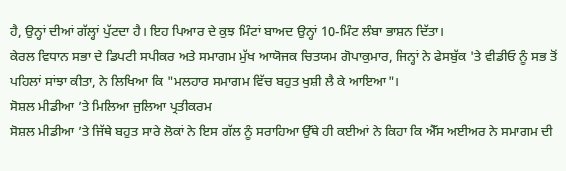ਹੈ, ਉਨ੍ਹਾਂ ਦੀਆਂ ਗੱਲ੍ਹਾਂ ਪੁੱਟਦਾ ਹੈ। ਇਹ ਪਿਆਰ ਦੇ ਕੁਝ ਮਿੰਟਾਂ ਬਾਅਦ ਉਨ੍ਹਾਂ 10-ਮਿੰਟ ਲੰਬਾ ਭਾਸ਼ਨ ਦਿੱਤਾ।
ਕੇਰਲ ਵਿਧਾਨ ਸਭਾ ਦੇ ਡਿਪਟੀ ਸਪੀਕਰ ਅਤੇ ਸਮਾਗਮ ਮੁੱਖ ਆਯੋਜਕ ਚਿਤਯਮ ਗੋਪਾਕੁਮਾਰ, ਜਿਨ੍ਹਾਂ ਨੇ ਫੇਸਬੁੱਕ 'ਤੇ ਵੀਡੀਓ ਨੂੰ ਸਭ ਤੋਂ ਪਹਿਲਾਂ ਸਾਂਝਾ ਕੀਤਾ, ਨੇ ਲਿਖਿਆ ਕਿ "ਮਲਹਾਰ ਸਮਾਗਮ ਵਿੱਚ ਬਹੁਤ ਖੁਸ਼ੀ ਲੈ ਕੇ ਆਇਆ"।
ਸੋਸ਼ਲ ਮੀਡੀਆ ’ਤੇ ਮਿਲਿਆ ਜੁਲਿਆ ਪ੍ਰਤੀਕਰਮ
ਸੋਸ਼ਲ ਮੀਡੀਆ ’ਤੇ ਜਿੱਥੇ ਬਹੁਤ ਸਾਰੇ ਲੋਕਾਂ ਨੇ ਇਸ ਗੱਲ ਨੂੰ ਸਰਾਹਿਆ ਉੱਥੇ ਹੀ ਕਈਆਂ ਨੇ ਕਿਹਾ ਕਿ ਐੱਸ ਅਈਅਰ ਨੇ ਸਮਾਗਮ ਦੀ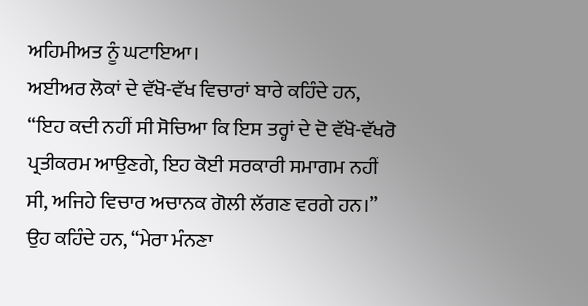ਅਹਿਮੀਅਤ ਨੂੰ ਘਟਾਇਆ।
ਅਈਅਰ ਲੋਕਾਂ ਦੇ ਵੱਖੋ-ਵੱਖ ਵਿਚਾਰਾਂ ਬਾਰੇ ਕਹਿੰਦੇ ਹਨ, “ਇਹ ਕਦੀ ਨਹੀਂ ਸੀ ਸੋਚਿਆ ਕਿ ਇਸ ਤਰ੍ਹਾਂ ਦੇ ਦੋ ਵੱਖੋ-ਵੱਖਰੋ ਪ੍ਰਤੀਕਰਮ ਆਉਣਗੇ, ਇਹ ਕੋਈ ਸਰਕਾਰੀ ਸਮਾਗਮ ਨਹੀਂ ਸੀ, ਅਜਿਹੇ ਵਿਚਾਰ ਅਚਾਨਕ ਗੋਲੀ ਲੱਗਣ ਵਰਗੇ ਹਨ।”
ਉਹ ਕਹਿੰਦੇ ਹਨ, “ਮੇਰਾ ਮੰਨਣਾ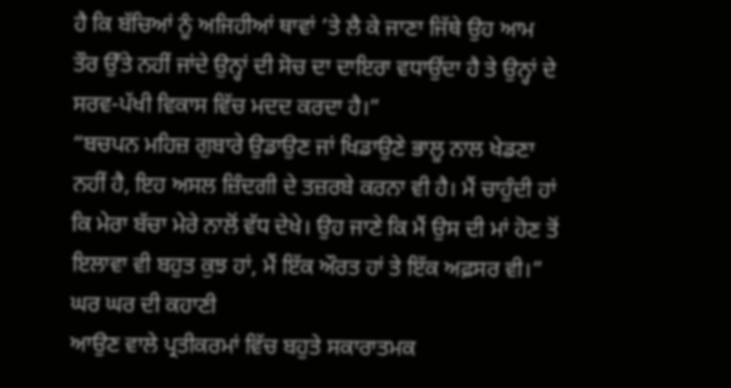ਹੈ ਕਿ ਬੱਚਿਆਂ ਨੂੰ ਅਜਿਹੀਆਂ ਥਾਵਾਂ ’ਤੇ ਲੈ ਕੇ ਜਾਣਾ ਜਿੱਥੇ ਉਹ ਆਮ ਤੌਰ ਉੱਤੇ ਨਹੀਂ ਜਾਂਦੇ ਉਨ੍ਹਾਂ ਦੀ ਸੋਚ ਦਾ ਦਾਇਰਾ ਵਧਾਉਂਦਾ ਹੈ ਤੇ ਉਨ੍ਹਾਂ ਦੇ ਸਰਵ-ਪੱਖੀ ਵਿਕਾਸ ਵਿੱਚ ਮਦਦ ਕਰਦਾ ਹੈ।”
“ਬਚਪਨ ਮਹਿਜ਼ ਗੁਬਾਰੇ ਉਡਾਉਣ ਜਾਂ ਖਿਡਾਉਣੇ ਭਾਲੂ ਨਾਲ ਖੇਡਣਾ ਨਹੀਂ ਹੈ, ਇਹ ਅਸਲ ਜ਼ਿੰਦਗੀ ਦੇ ਤਜ਼ਰਬੇ ਕਰਨਾ ਵੀ ਹੈ। ਮੈਂ ਚਾਹੁੰਦੀ ਹਾਂ ਕਿ ਮੇਰਾ ਬੱਚਾ ਮੇਰੇ ਨਾਲੋਂ ਵੱਧ ਦੇਖੇ। ਉਹ ਜਾਣੇ ਕਿ ਮੈਂ ਉਸ ਦੀ ਮਾਂ ਹੋਣ ਤੋਂ ਇਲਾਵਾ ਵੀ ਬਹੁਤ ਕੁਝ ਹਾਂ, ਮੈਂ ਇੱਕ ਔਰਤ ਹਾਂ ਤੇ ਇੱਕ ਅਫ਼ਸਰ ਵੀ।”
ਘਰ ਘਰ ਦੀ ਕਹਾਣੀ
ਆਉਣ ਵਾਲੇ ਪ੍ਰਤੀਕਰਮਾਂ ਵਿੱਚ ਬਹੁਤੇ ਸਕਾਰਾਤਮਕ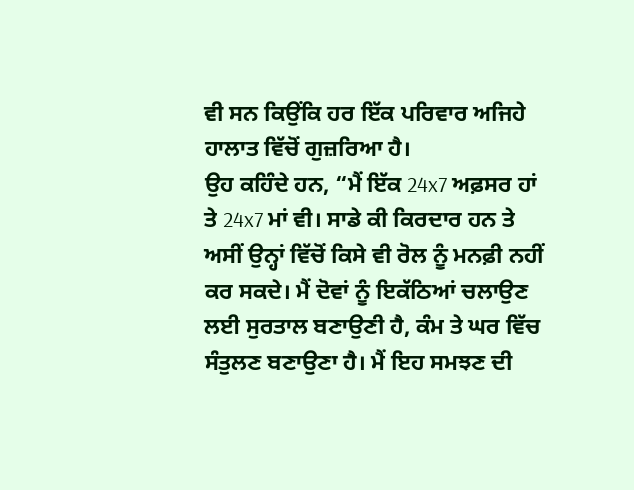ਵੀ ਸਨ ਕਿਉਂਕਿ ਹਰ ਇੱਕ ਪਰਿਵਾਰ ਅਜਿਹੇ ਹਾਲਾਤ ਵਿੱਚੋਂ ਗੁਜ਼ਰਿਆ ਹੈ।
ਉਹ ਕਹਿੰਦੇ ਹਨ, “ਮੈਂ ਇੱਕ 24x7 ਅਫ਼ਸਰ ਹਾਂ ਤੇ 24x7 ਮਾਂ ਵੀ। ਸਾਡੇ ਕੀ ਕਿਰਦਾਰ ਹਨ ਤੇ ਅਸੀਂ ਉਨ੍ਹਾਂ ਵਿੱਚੋਂ ਕਿਸੇ ਵੀ ਰੋਲ ਨੂੰ ਮਨਫ਼ੀ ਨਹੀਂ ਕਰ ਸਕਦੇ। ਮੈਂ ਦੋਵਾਂ ਨੂੰ ਇਕੱਠਿਆਂ ਚਲਾਉਣ ਲਈ ਸੁਰਤਾਲ ਬਣਾਉਣੀ ਹੈ, ਕੰਮ ਤੇ ਘਰ ਵਿੱਚ ਸੰਤੁਲਣ ਬਣਾਉਣਾ ਹੈ। ਮੈਂ ਇਹ ਸਮਝਣ ਦੀ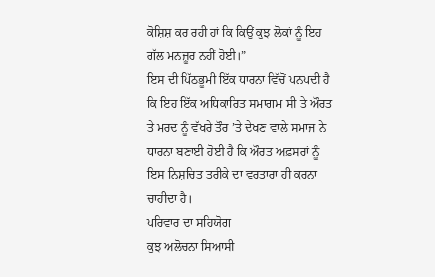ਕੋਸ਼ਿਸ਼ ਕਰ ਰਹੀ ਹਾਂ ਕਿ ਕਿਉਂ ਕੁਝ ਲੋਕਾਂ ਨੂੰ ਇਹ ਗੱਲ ਮਨਜ਼ੂਰ ਨਹੀਂ ਹੋਈ।”
ਇਸ ਦੀ ਪਿੱਠਭੂਮੀ ਇੱਕ ਧਾਰਨਾ ਵਿੱਚੋਂ ਪਨਪਦੀ ਹੈ ਕਿ ਇਹ ਇੱਕ ਅਧਿਕਾਰਿਤ ਸਮਾਗਮ ਸੀ ਤੇ ਔਰਤ ਤੇ ਮਰਦ ਨੂੰ ਵੱਖਰੇ ਤੌਰ ’ਤੇ ਦੇਖਣ ਵਾਲੇ ਸਮਾਜ ਨੇ ਧਾਰਨਾ ਬਣਾਈ ਹੋਈ ਹੈ ਕਿ ਔਰਤ ਅਫ਼ਸਰਾਂ ਨੂੰ ਇਸ ਨਿਸ਼ਚਿਤ ਤਰੀਕੇ ਦਾ ਵਰਤਾਰਾ ਹੀ ਕਰਨਾ ਚਾਹੀਦਾ ਹੈ।
ਪਰਿਵਾਰ ਦਾ ਸਹਿਯੋਗ
ਕੁਝ ਅਲੋਚਨਾ ਸਿਆਸੀ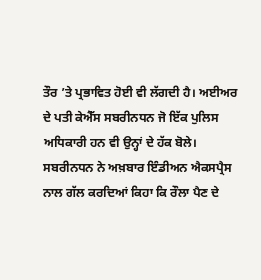ਤੌਰ ’ਤੇ ਪ੍ਰਭਾਵਿਤ ਹੋਈ ਵੀ ਲੱਗਦੀ ਹੈ। ਅਈਅਰ ਦੇ ਪਤੀ ਕੇਐੱਸ ਸਬਰੀਨਧਨ ਜੋ ਇੱਕ ਪੁਲਿਸ ਅਧਿਕਾਰੀ ਹਨ ਵੀ ਉਨ੍ਹਾਂ ਦੇ ਹੱਕ ਬੋਲੇ।
ਸਬਰੀਨਧਨ ਨੇ ਅਖ਼ਬਾਰ ਇੰਡੀਅਨ ਐਕਸਪ੍ਰੈਸ ਨਾਲ ਗੱਲ ਕਰਦਿਆਂ ਕਿਹਾ ਕਿ ਰੌਲਾ ਪੈਣ ਦੇ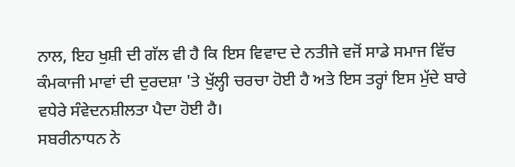ਨਾਲ, ਇਹ ਖੁਸ਼ੀ ਦੀ ਗੱਲ ਵੀ ਹੈ ਕਿ ਇਸ ਵਿਵਾਦ ਦੇ ਨਤੀਜੇ ਵਜੋਂ ਸਾਡੇ ਸਮਾਜ ਵਿੱਚ ਕੰਮਕਾਜੀ ਮਾਵਾਂ ਦੀ ਦੁਰਦਸ਼ਾ 'ਤੇ ਖੁੱਲ੍ਹੀ ਚਰਚਾ ਹੋਈ ਹੈ ਅਤੇ ਇਸ ਤਰ੍ਹਾਂ ਇਸ ਮੁੱਦੇ ਬਾਰੇ ਵਧੇਰੇ ਸੰਵੇਦਨਸ਼ੀਲਤਾ ਪੈਦਾ ਹੋਈ ਹੈ।
ਸਬਰੀਨਾਧਨ ਨੇ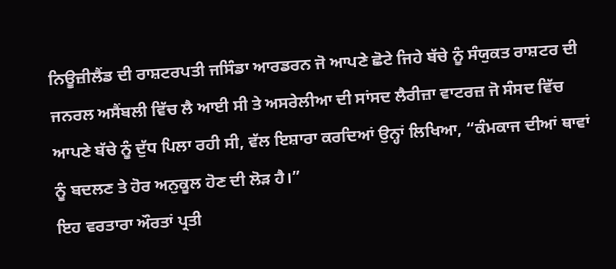ਨਿਊਜ਼ੀਲੈਂਡ ਦੀ ਰਾਸ਼ਟਰਪਤੀ ਜਸਿੰਡਾ ਆਰਡਰਨ ਜੋ ਆਪਣੇ ਛੋਟੇ ਜਿਹੇ ਬੱਚੇ ਨੂੰ ਸੰਯੁਕਤ ਰਾਸ਼ਟਰ ਦੀ ਜਨਰਲ ਅਸੈਂਬਲੀ ਵਿੱਚ ਲੈ ਆਈ ਸੀ ਤੇ ਅਸਰੇਲੀਆ ਦੀ ਸਾਂਸਦ ਲੈਰੀਜ਼ਾ ਵਾਟਰਜ਼ ਜੋ ਸੰਸਦ ਵਿੱਚ ਆਪਣੇ ਬੱਚੇ ਨੂੰ ਦੁੱਧ ਪਿਲਾ ਰਹੀ ਸੀ, ਵੱਲ ਇਸ਼ਾਰਾ ਕਰਦਿਆਂ ਉਨ੍ਹਾਂ ਲਿਖਿਆ, “ਕੰਮਕਾਜ ਦੀਆਂ ਥਾਵਾਂ ਨੂੰ ਬਦਲਣ ਤੇ ਹੋਰ ਅਨੁਕੂਲ ਹੋਣ ਦੀ ਲੋੜ ਹੈ।”
ਇਹ ਵਰਤਾਰਾ ਔਰਤਾਂ ਪ੍ਰਤੀ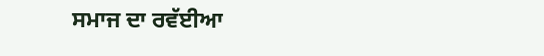ਸਮਾਜ ਦਾ ਰਵੱਈਆ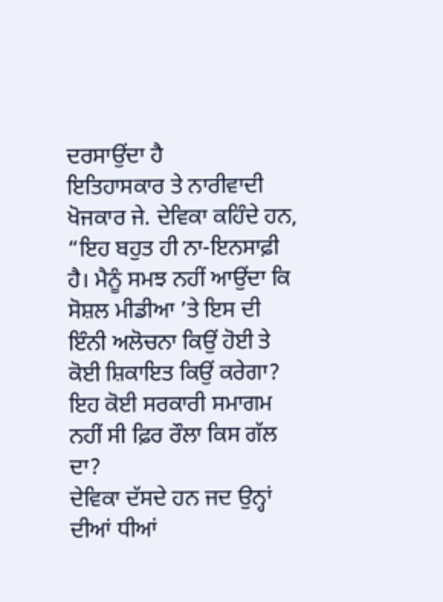ਦਰਸਾਉਂਦਾ ਹੈ
ਇਤਿਹਾਸਕਾਰ ਤੇ ਨਾਰੀਵਾਦੀ ਖੋਜਕਾਰ ਜੇ. ਦੇਵਿਕਾ ਕਹਿੰਦੇ ਹਨ, “ਇਹ ਬਹੁਤ ਹੀ ਨਾ-ਇਨਸਾਫ਼ੀ ਹੈ। ਮੈਨੂੰ ਸਮਝ ਨਹੀਂ ਆਉਂਦਾ ਕਿ ਸੋਸ਼ਲ ਮੀਡੀਆ ’ਤੇ ਇਸ ਦੀ ਇੰਨੀ ਅਲੋਚਨਾ ਕਿਉਂ ਹੋਈ ਤੇ ਕੋਈ ਸ਼ਿਕਾਇਤ ਕਿਉਂ ਕਰੇਗਾ? ਇਹ ਕੋਈ ਸਰਕਾਰੀ ਸਮਾਗਮ ਨਹੀਂ ਸੀ ਫ਼ਿਰ ਰੌਲਾ ਕਿਸ ਗੱਲ ਦਾ?
ਦੇਵਿਕਾ ਦੱਸਦੇ ਹਨ ਜਦ ਉਨ੍ਹਾਂ ਦੀਆਂ ਧੀਆਂ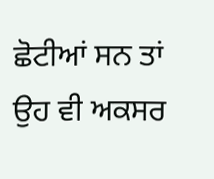ਛੋਟੀਆਂ ਸਨ ਤਾਂ ਉਹ ਵੀ ਅਕਸਰ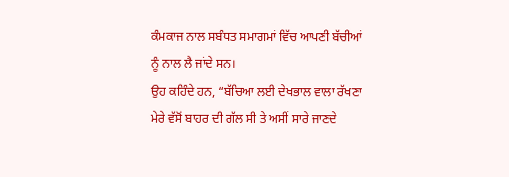ਕੰਮਕਾਜ ਨਾਲ ਸਬੰਧਤ ਸਮਾਗਮਾਂ ਵਿੱਚ ਆਪਣੀ ਬੱਚੀਆਂ ਨੂੰ ਨਾਲ ਲੈ ਜਾਂਦੇ ਸਨ।
ਉਹ ਕਹਿੰਦੇ ਹਨ, “ਬੱਚਿਆ ਲਈ ਦੇਖਭਾਲ ਵਾਲਾ ਰੱਖਣਾ ਮੇਰੇ ਵੱਸੋਂ ਬਾਹਰ ਦੀ ਗੱਲ ਸੀ ਤੇ ਅਸੀਂ ਸਾਰੇ ਜਾਣਦੇ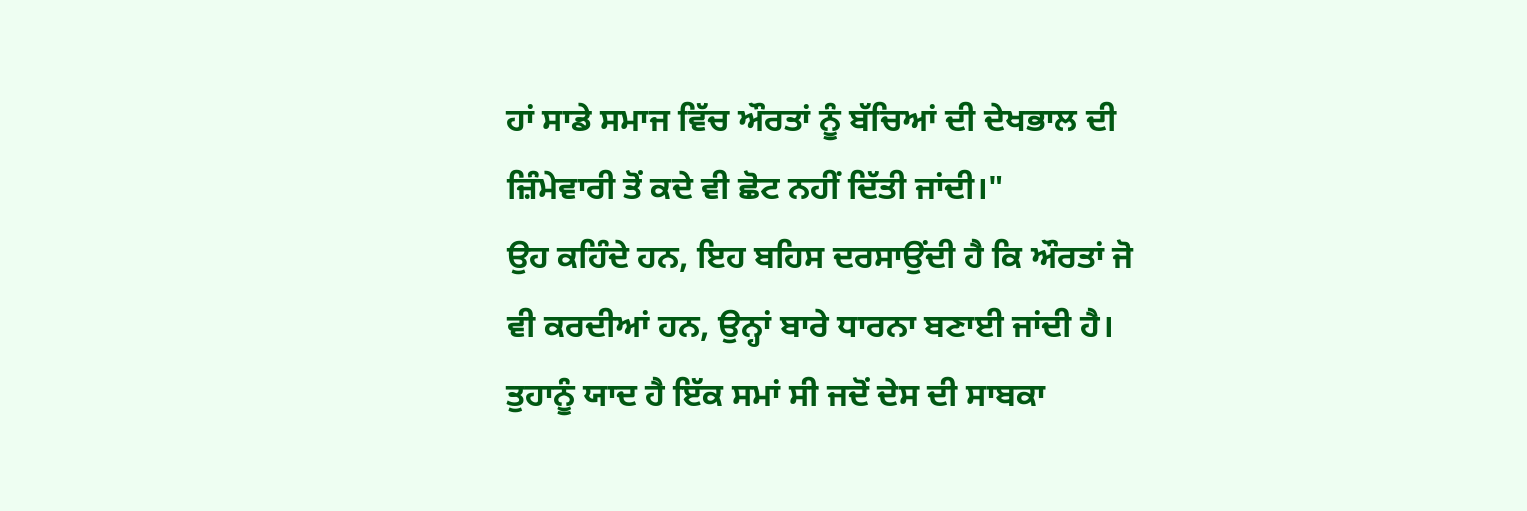ਹਾਂ ਸਾਡੇ ਸਮਾਜ ਵਿੱਚ ਔਰਤਾਂ ਨੂੰ ਬੱਚਿਆਂ ਦੀ ਦੇਖਭਾਲ ਦੀ ਜ਼ਿੰਮੇਵਾਰੀ ਤੋਂ ਕਦੇ ਵੀ ਛੋਟ ਨਹੀਂ ਦਿੱਤੀ ਜਾਂਦੀ।"
ਉਹ ਕਹਿੰਦੇ ਹਨ, ਇਹ ਬਹਿਸ ਦਰਸਾਉਂਦੀ ਹੈ ਕਿ ਔਰਤਾਂ ਜੋ ਵੀ ਕਰਦੀਆਂ ਹਨ, ਉਨ੍ਹਾਂ ਬਾਰੇ ਧਾਰਨਾ ਬਣਾਈ ਜਾਂਦੀ ਹੈ।
ਤੁਹਾਨੂੰ ਯਾਦ ਹੈ ਇੱਕ ਸਮਾਂ ਸੀ ਜਦੋਂ ਦੇਸ ਦੀ ਸਾਬਕਾ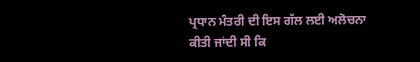ਪ੍ਰਧਾਨ ਮੰਤਰੀ ਦੀ ਇਸ ਗੱਲ ਲਈ ਅਲੋਚਨਾ ਕੀਤੀ ਜਾਂਦੀ ਸੀ ਕਿ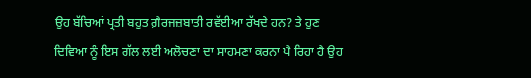ਉਹ ਬੱਚਿਆਂ ਪ੍ਰਤੀ ਬਹੁਤ ਗ਼ੈਰਜਜ਼ਬਾਤੀ ਰਵੱਈਆ ਰੱਖਦੇ ਹਨ? ਤੇ ਹੁਣ ਦਿਵਿਆ ਨੂੰ ਇਸ ਗੱਲ ਲਈ ਅਲੋਚਣਾ ਦਾ ਸਾਹਮਣਾ ਕਰਨਾ ਪੈ ਰਿਹਾ ਹੈ ਉਹ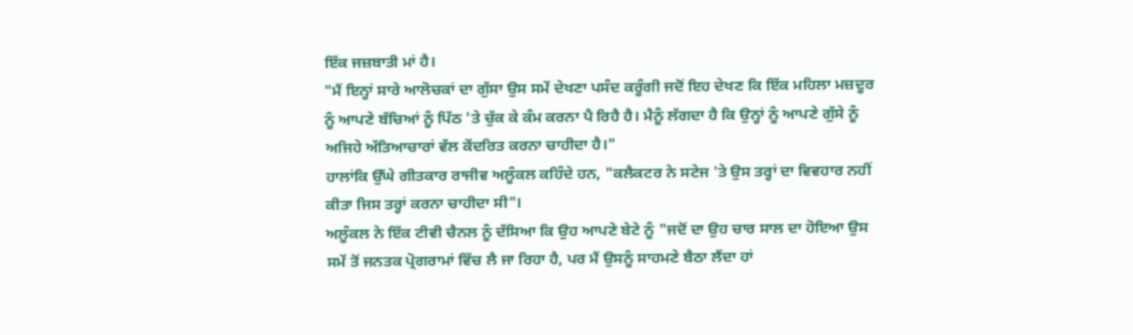ਇੱਕ ਜਜ਼ਬਾਤੀ ਮਾਂ ਹੈ।
"ਮੈਂ ਇਨ੍ਹਾਂ ਸਾਰੇ ਆਲੋਚਕਾਂ ਦਾ ਗੁੱਸਾ ਉਸ ਸਮੇਂ ਦੇਖਣਾ ਪਸੰਦ ਕਰੂੰਗੀ ਜਦੋਂ ਇਹ ਦੇਖਣ ਕਿ ਇੱਕ ਮਹਿਲਾ ਮਜ਼ਦੂਰ ਨੂੰ ਆਪਣੇ ਬੱਚਿਆਂ ਨੂੰ ਪਿੱਠ 'ਤੇ ਚੁੱਕ ਕੇ ਕੰਮ ਕਰਨਾ ਪੈ ਰਿਹੈ ਹੈ। ਮੈਨੂੰ ਲੱਗਦਾ ਹੈ ਕਿ ਉਨ੍ਹਾਂ ਨੂੰ ਆਪਣੇ ਗੁੱਸੇ ਨੂੰ ਅਜਿਹੇ ਅੱਤਿਆਚਾਰਾਂ ਵੱਲ ਕੇਂਦਰਿਤ ਕਰਨਾ ਚਾਹੀਦਾ ਹੈ।"
ਹਾਲਾਂਕਿ ਉੱਘੇ ਗੀਤਕਾਰ ਰਾਜੀਵ ਅਲੂੰਕਲ ਕਹਿੰਦੇ ਹਨ, "ਕਲੈਕਟਰ ਨੇ ਸਟੇਜ 'ਤੇ ਉਸ ਤਰ੍ਹਾਂ ਦਾ ਵਿਵਹਾਰ ਨਹੀਂ ਕੀਤਾ ਜਿਸ ਤਰ੍ਹਾਂ ਕਰਨਾ ਚਾਹੀਦਾ ਸੀ"।
ਅਲੂੰਕਲ ਨੇ ਇੱਕ ਟੀਵੀ ਚੈਨਲ ਨੂੰ ਦੱਸਿਆ ਕਿ ਉਹ ਆਪਣੇ ਬੇਟੇ ਨੂੰ "ਜਦੋਂ ਦਾ ਉਹ ਚਾਰ ਸਾਲ ਦਾ ਹੋਇਆ ਉਸ ਸਮੇਂ ਤੋਂ ਜਨਤਕ ਪ੍ਰੋਗਰਾਮਾਂ ਵਿੱਚ ਲੈ ਜਾ ਰਿਹਾ ਹੈ, ਪਰ ਮੈਂ ਉਸਨੂੰ ਸਾਹਮਣੇ ਬੈਠਾ ਲੈਂਦਾ ਹਾਂ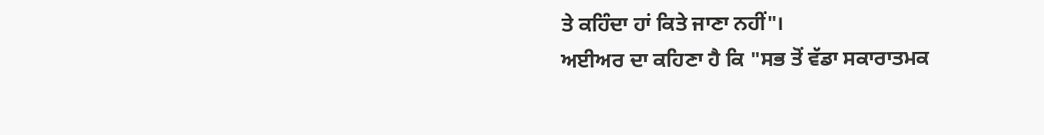ਤੇ ਕਹਿੰਦਾ ਹਾਂ ਕਿਤੇ ਜਾਣਾ ਨਹੀਂ"।
ਅਈਅਰ ਦਾ ਕਹਿਣਾ ਹੈ ਕਿ "ਸਭ ਤੋਂ ਵੱਡਾ ਸਕਾਰਾਤਮਕ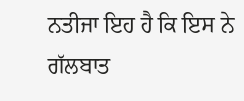ਨਤੀਜਾ ਇਹ ਹੈ ਕਿ ਇਸ ਨੇ ਗੱਲਬਾਤ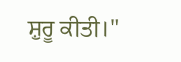ਸ਼ੁਰੂ ਕੀਤੀ।"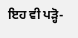ਇਹ ਵੀ ਪੜ੍ਹੋ-